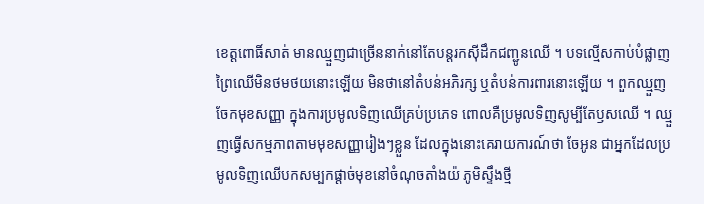ខេត្តពោធិ៍សាត់ មានឈ្មួញជាច្រើននាក់នៅតែបន្តរកស៊ីដឹកជញ្ជូនឈើ ។ បទល្មើសកាប់បំផ្លាញព្រៃឈើមិនថមថយនោះឡើយ មិនថានៅតំបន់អភិរក្ស ឬតំបន់ការពារនោះឡើយ ។ ពួកឈ្មួញចែកមុខសញ្ញា ក្នុងការប្រមូលទិញឈើគ្រប់ប្រភេទ ពោលគឺប្រមូលទិញសូម្បីតែឫសឈើ ។ ឈ្មួញធ្វើសកម្មភាពតាមមុខសញ្ញារៀងៗខ្លួន ដែលក្នុងនោះគេរាយការណ៍ថា ចែអូន ជាអ្នកដែលប្រមូលទិញឈើបកសម្បកផ្តាច់មុខនៅចំណុចតាំងយ៉ ភូមិស្ទឹងថ្មី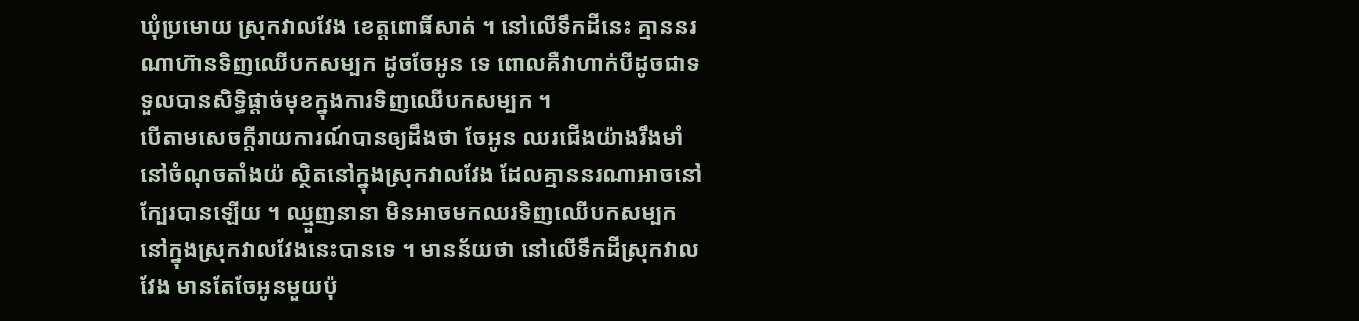ឃុំប្រមោយ ស្រុកវាលវែង ខេត្តពោធិ៍សាត់ ។ នៅលើទឹកដីនេះ គ្មាននរណាហ៊ានទិញឈើបកសម្បក ដូចចែអូន ទេ ពោលគឺវាហាក់បីដូចជាទទួលបានសិទ្ធិផ្តាច់មុខក្នុងការទិញឈើបកសម្បក ។
បើតាមសេចក្តីរាយការណ៍បានឲ្យដឹងថា ចែអូន ឈរជើងយ៉ាងរឹងមាំនៅចំណុចតាំងយ៉ ស្ថិតនៅក្នុងស្រុកវាលវែង ដែលគ្មាននរណាអាចនៅក្បែរបានឡើយ ។ ឈ្មួញនានា មិនអាចមកឈរទិញឈើបកសម្បកនៅក្នុងស្រុកវាលវែងនេះបានទេ ។ មានន័យថា នៅលើទឹកដីស្រុកវាលវែង មានតែចែអូនមួយប៉ុ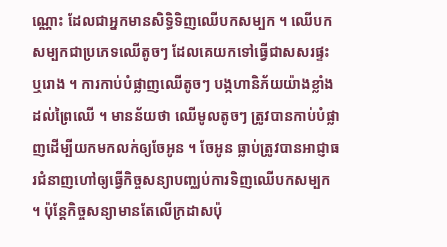ណ្ណោះ ដែលជាអ្នកមានសិទ្ធិទិញឈើបកសម្បក ។ ឈើបកសម្បកជាប្រភេទឈើតូចៗ ដែលគេយកទៅធ្វើជាសសរផ្ទះ ឬរោង ។ ការកាប់បំផ្លាញឈើតូចៗ បង្កហានិភ័យយ៉ាងខ្លាំងដល់ព្រៃឈើ ។ មានន័យថា ឈើមូលតូចៗ ត្រូវបានកាប់បំផ្លាញដើម្បីយកមកលក់ឲ្យចែអូន ។ ចែអូន ធ្លាប់ត្រូវបានអាជ្ញាធរជំនាញហៅឲ្យធ្វើកិច្ចសន្យាបញ្ឈប់ការទិញឈើបកសម្បក ។ ប៉ុន្តែកិច្ចសន្យាមានតែលើក្រដាសប៉ុ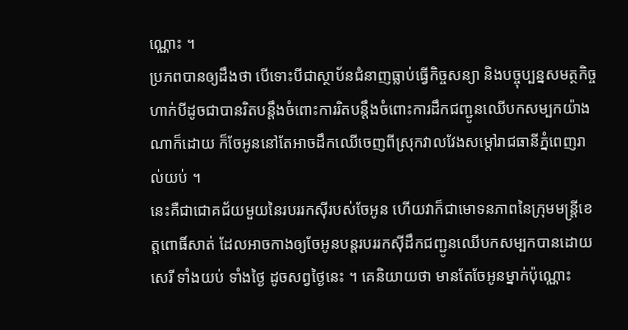ណ្ណោះ ។
ប្រភពបានឲ្យដឹងថា បើទោះបីជាស្ថាប័នជំនាញធ្លាប់ធ្វើកិច្ចសន្យា និងបច្ចុប្បន្នសមត្ថកិច្ចហាក់បីដូចជាបានរិតបន្តឹងចំពោះការរិតបន្តឹងចំពោះការដឹកជញ្ជូនឈើបកសម្បកយ៉ាងណាក៏ដោយ ក៏ចែអូននៅតែអាចដឹកឈើចេញពីស្រុកវាលវែងសម្តៅរាជធានីភ្នំពេញរាល់យប់ ។
នេះគឺជាជោគជ័យមួយនៃរបររកស៊ីរបស់ចែអូន ហើយវាក៏ជាមោទនភាពនៃក្រុមមន្ត្រីខេត្តពោធិ៍សាត់ ដែលអាចកាងឲ្យចែអូនបន្តរបររកស៊ីដឹកជញ្ជូនឈើបកសម្បកបានដោយសេរី ទាំងយប់ ទាំងថ្ងៃ ដូចសព្វថ្ងៃនេះ ។ គេនិយាយថា មានតែចែអូនម្នាក់ប៉ុណ្ណោះ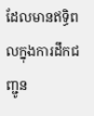ដែលមានឥទ្ធិពលក្នុងការដឹកជញ្ជូន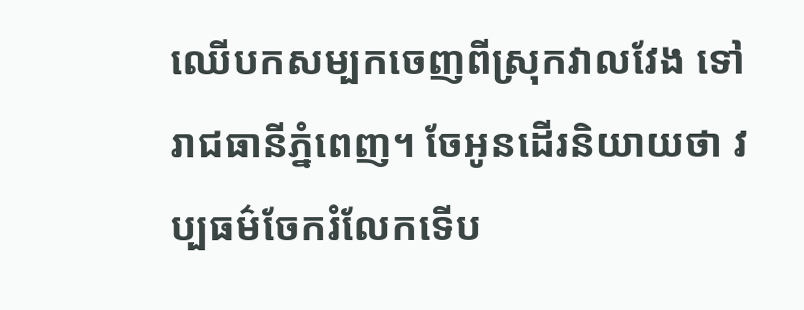ឈើបកសម្បកចេញពីស្រុកវាលវែង ទៅរាជធានីភ្នំពេញ។ ចែអូនដើរនិយាយថា វប្បធម៌ចែករំលែកទើប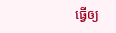ធ្វើឲ្យ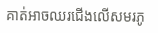គាត់អាចឈរជើងលើសមរភូ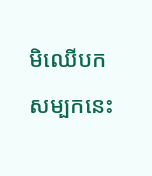មិឈើបកសម្បកនេះ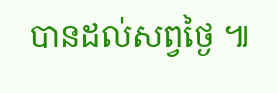បានដល់សព្វថ្ងៃ ៕